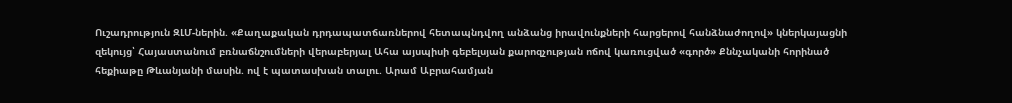Ուշադրություն ԶԼՄ-ներին. «Քաղաքական դրդապատճառներով հետապնդվող անձանց իրավունքների հարցերով հանձնաժողով» կներկայացնի զեկույց՝ Հայաստանում բռնաճնշումների վերաբերյալ Ահա այսպիսի գեբելսյան քարոզչության ոճով կառուցված «գործ» Քննչականի հորինած հեքիաթը Թևանյանի մասին. ով է պատասխան տալու. Արամ Աբրահամյան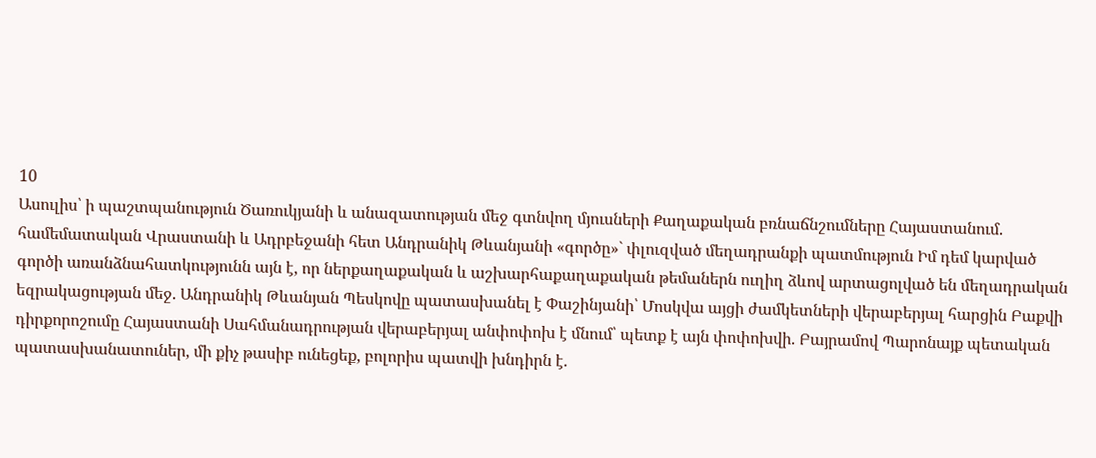10
Ասուլիս՝ ի պաշտպանություն Ծառուկյանի և անազատության մեջ գտնվող մյուսների Քաղաքական բռնաճնշումները Հայաստանում. համեմատական Վրաստանի և Ադրբեջանի հետ Անդրանիկ Թևանյանի «գործը»` փլուզված մեղադրանքի պատմություն Իմ դեմ կարված գործի առանձնահատկությունն այն է, որ ներքաղաքական և աշխարհաքաղաքական թեմաներն ուղիղ ձևով արտացոլված են մեղադրական եզրակացության մեջ. Անդրանիկ Թևանյան Պեսկովը պատասխանել է Փաշինյանի՝ Մոսկվա այցի ժամկետների վերաբերյալ հարցին Բաքվի դիրքորոշումը Հայաստանի Սահմանադրության վերաբերյալ անփոփոխ է մնում՝ պետք է այն փոփոխվի. Բայրամով Պարոնայք պետական պատասխանատուներ, մի քիչ թասիբ ունեցեք, բոլորիս պատվի խնդիրն է.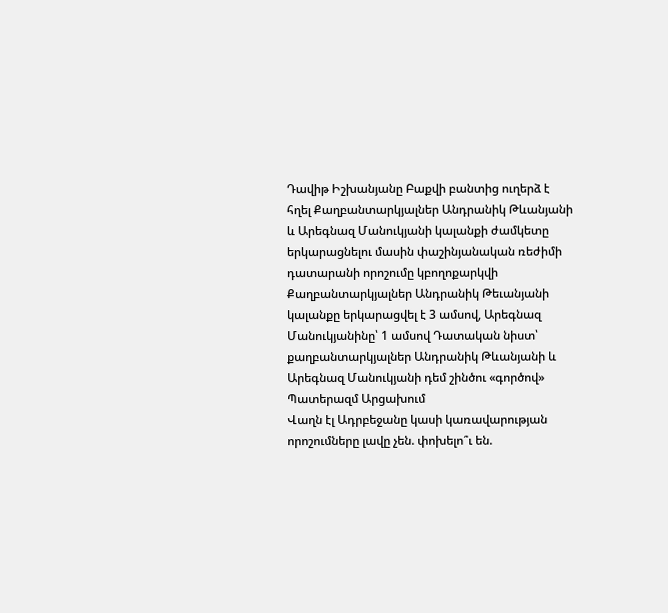Դավիթ Իշխանյանը Բաքվի բանտից ուղերձ է հղել Քաղբանտարկյալներ Անդրանիկ Թևանյանի և Արեգնազ Մանուկյանի կալանքի ժամկետը երկարացնելու մասին փաշինյանական ռեժիմի դատարանի որոշումը կբողոքարկվի Քաղբանտարկյալներ Անդրանիկ Թեւանյանի կալանքը երկարացվել է 3 ամսով, Արեգնազ Մանուկյանինը՝ 1 ամսով Դատական նիստ՝ քաղբանտարկյալներ Անդրանիկ Թևանյանի և Արեգնազ Մանուկյանի դեմ շինծու «գործով» Պատերազմ Արցախում
Վաղն էլ Ադրբեջանը կասի կառավարության որոշումները լավը չեն. փոխելո՞ւ են.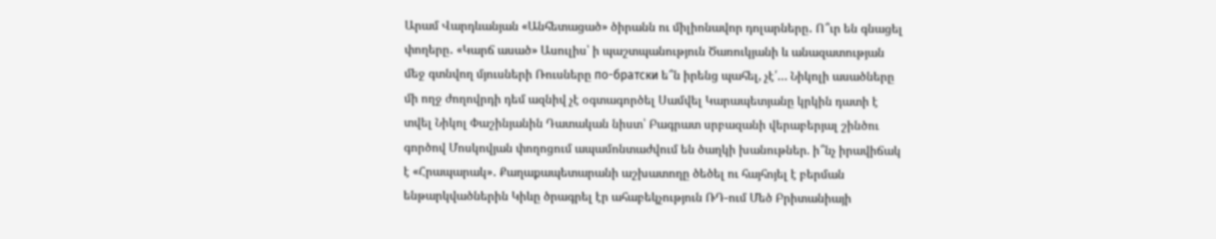Արամ Վարդևանյան «Անհետացած» ծիրանն ու միլիոնավոր դոլարները․ Ո՞ւր են գնացել փողերը․ «Կարճ ասած» Ասուլիս՝ ի պաշտպանություն Ծառուկյանի և անազատության մեջ գտնվող մյուսների Ռուսները по-братски ե՞ն իրենց պահել, չէ՛… Նիկոլի ասածները մի ողջ ժողովրդի դեմ ազնիվ չէ օգտագործել Սամվել Կարապետյանը կրկին դատի է տվել Նիկոլ Փաշինյանին Դատական նիստ՝ Բագրատ սրբազանի վերաբերյալ շինծու գործով Մոսկովյան փողոցում ապամոնտաժվում են ծաղկի խանութներ. ի՞նչ իրավիճակ է «Հրապարակ»․ Քաղաքապետարանի աշխատողը ծեծել ու հայհոյել է բերման ենթարկվածներին Կիևը ծրագրել էր ահաբեկչություն ՌԴ-ում Մեծ Բրիտանիայի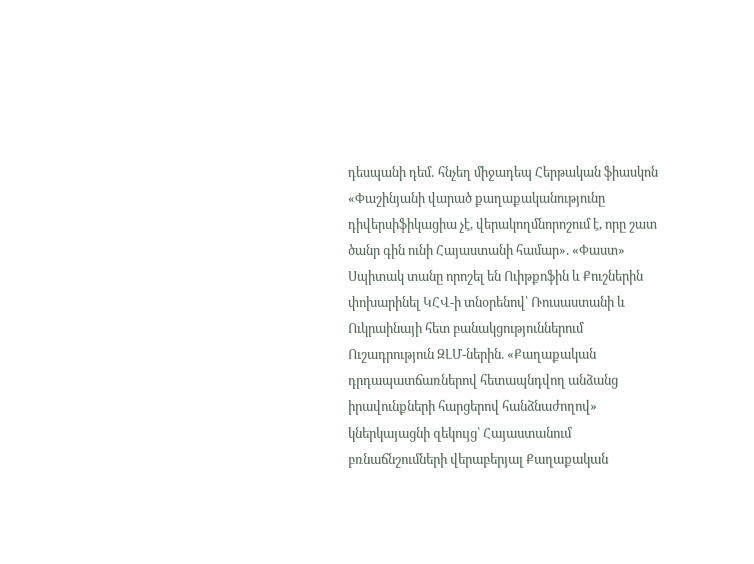դեսպանի դեմ․ հնչեղ միջադեպ Հերթական ֆիասկոն «Փաշինյանի վարած քաղաքականությունը դիվերսիֆիկացիա չէ, վերակողմնորոշում է, որը շատ ծանր գին ունի Հայաստանի համար». «Փաստ» Սպիտակ տանը որոշել են Ուիթքոֆին և Քուշներին փոխարինել ԿՀՎ-ի տնօրենով՝ Ռուսաստանի և Ուկրաինայի հետ բանակցություններում Ուշադրություն ԶԼՄ-ներին. «Քաղաքական դրդապատճառներով հետապնդվող անձանց իրավունքների հարցերով հանձնաժողով» կներկայացնի զեկույց՝ Հայաստանում բռնաճնշումների վերաբերյալ Քաղաքական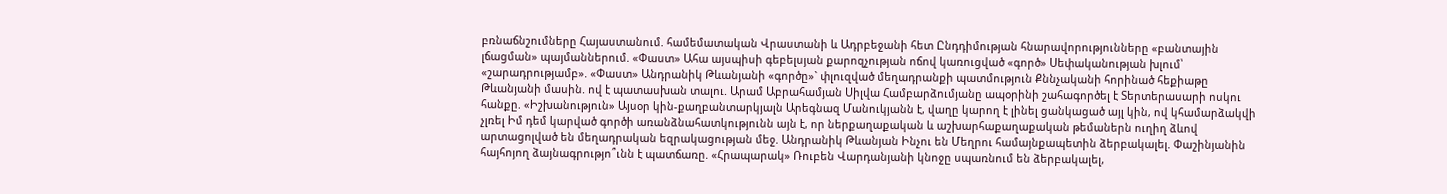բռնաճնշումները Հայաստանում. համեմատական Վրաստանի և Ադրբեջանի հետ Ընդդիմության հնարավորությունները «բանտային լճացման» պայմաններում. «Փաստ» Ահա այսպիսի գեբելսյան քարոզչության ոճով կառուցված «գործ» Սեփականության խլում՝ «շարադրությամբ». «Փաստ» Անդրանիկ Թևանյանի «գործը»` փլուզված մեղադրանքի պատմություն Քննչականի հորինած հեքիաթը Թևանյանի մասին. ով է պատասխան տալու. Արամ Աբրահամյան Սիլվա Համբարձումյանը ապօրինի շահագործել է Տերտերասարի ոսկու հանքը. «Իշխանություն» Այսօր կին-քաղբանտարկյալն Արեգնազ Մանուկյանն է, վաղը կարող է լինել ցանկացած այլ կին, ով կհամարձակվի չլռել Իմ դեմ կարված գործի առանձնահատկությունն այն է, որ ներքաղաքական և աշխարհաքաղաքական թեմաներն ուղիղ ձևով արտացոլված են մեղադրական եզրակացության մեջ. Անդրանիկ Թևանյան Ինչու են Մեղրու համայնքապետին ձերբակալել. Փաշինյանին հայհոյող ձայնագրությո՞ւնն է պատճառը. «Հրապարակ» Ռուբեն Վարդանյանի կնոջը սպառնում են ձերբակալել,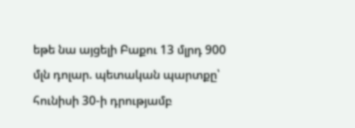եթե նա այցելի Բաքու 13 մլրդ 900 մլն դոլար. պետական պարտքը՝ հունիսի 30-ի դրությամբ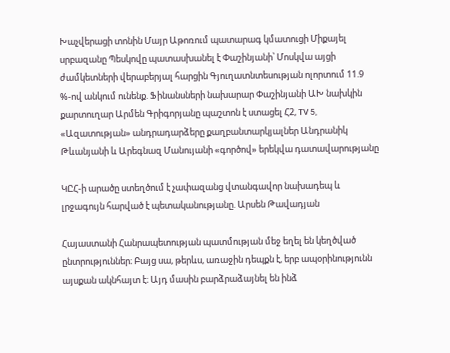Խաչվերացի տոնին Մայր Աթոռում պատարագ կմատուցի Միքայել սրբազանը Պեսկովը պատասխանել է Փաշինյանի՝ Մոսկվա այցի ժամկետների վերաբերյալ հարցին Գյուղատնտեսության ոլորտում 11.9 %-ով անկում ունենք. Ֆինանսների նախարար Փաշինյանի ԱԽ նախկին քարտուղար Արմեն Գրիգորյանը պաշտոն է ստացել Հ2, TV 5, «Ազատության» անդրադարձերը քաղբանտարկյալներ Անդրանիկ Թևանյանի և Արեգնազ Մանույանի «գործով» երեկվա դատավարությանը

ԿԸՀ-ի արածը ստեղծում է չափազանց վտանգավոր նախադեպ և լրջագույն հարված է պետականությանը. Արսեն Թավադյան

Հայաստանի Հանրապետության պատմության մեջ եղել են կեղծված ընտրություններ։ Բայց սա, թերևս, առաջին դեպքն է, երբ ապօրինությունն այսքան ակնհայտ է։ Այդ մասին բարձրաձայնել են ինձ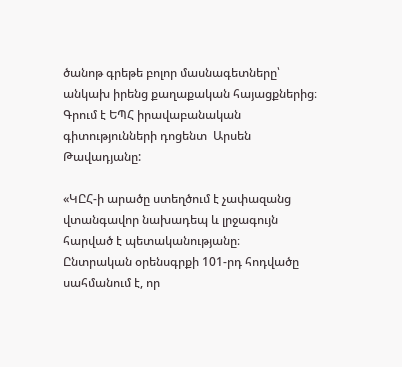ծանոթ գրեթե բոլոր մասնագետները՝ անկախ իրենց քաղաքական հայացքներից։ Գրում է ԵՊՀ իրավաբանական գիտությունների դոցենտ  Արսեն Թավադյանը:

«ԿԸՀ-ի արածը ստեղծում է չափազանց վտանգավոր նախադեպ և լրջագույն հարված է պետականությանը։
Ընտրական օրենսգրքի 101-րդ հոդվածը սահմանում է, որ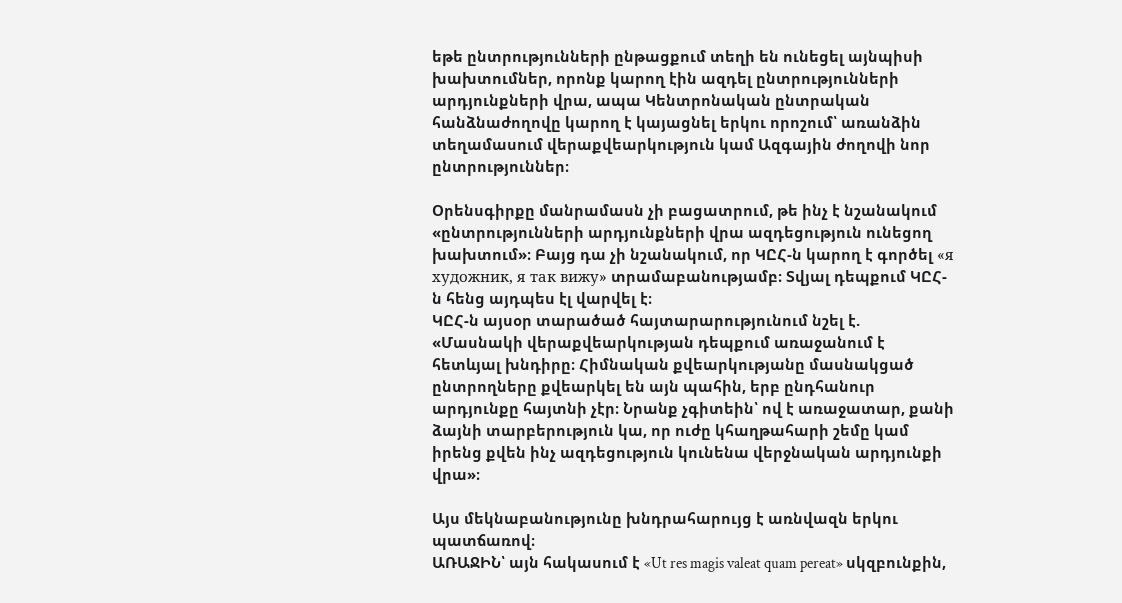եթե ընտրությունների ընթացքում տեղի են ունեցել այնպիսի խախտումներ, որոնք կարող էին ազդել ընտրությունների արդյունքների վրա, ապա Կենտրոնական ընտրական հանձնաժողովը կարող է կայացնել երկու որոշում՝ առանձին տեղամասում վերաքվեարկություն կամ Ազգային ժողովի նոր ընտրություններ։

Օրենսգիրքը մանրամասն չի բացատրում, թե ինչ է նշանակում «ընտրությունների արդյունքների վրա ազդեցություն ունեցող խախտում»։ Բայց դա չի նշանակում, որ ԿԸՀ-ն կարող է գործել «я художник, я так вижу» տրամաբանությամբ։ Տվյալ դեպքում ԿԸՀ-ն հենց այդպես էլ վարվել է։
ԿԸՀ-ն այսօր տարածած հայտարարությունում նշել է.
«Մասնակի վերաքվեարկության դեպքում առաջանում է հետևյալ խնդիրը։ Հիմնական քվեարկությանը մասնակցած ընտրողները քվեարկել են այն պահին, երբ ընդհանուր արդյունքը հայտնի չէր։ Նրանք չգիտեին՝ ով է առաջատար, քանի ձայնի տարբերություն կա, որ ուժը կհաղթահարի շեմը կամ իրենց քվեն ինչ ազդեցություն կունենա վերջնական արդյունքի վրա»։

Այս մեկնաբանությունը խնդրահարույց է առնվազն երկու պատճառով։
ԱՌԱՋԻՆ՝ այն հակասում է «Ut res magis valeat quam pereat» սկզբունքին,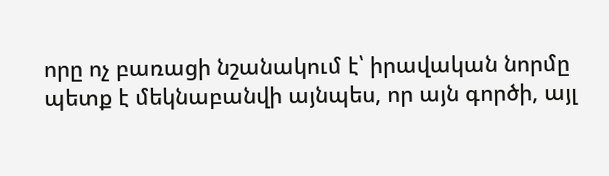որը ոչ բառացի նշանակում է՝ իրավական նորմը պետք է մեկնաբանվի այնպես, որ այն գործի, այլ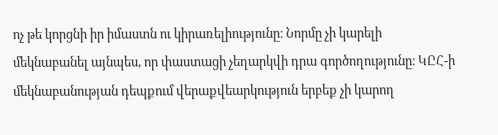ոչ թե կորցնի իր իմաստն ու կիրառելիությունը։ Նորմը չի կարելի մեկնաբանել այնպես, որ փաստացի չեղարկվի դրա գործողությունը։ ԿԸՀ-ի մեկնաբանության դեպքում վերաքվեարկություն երբեք չի կարող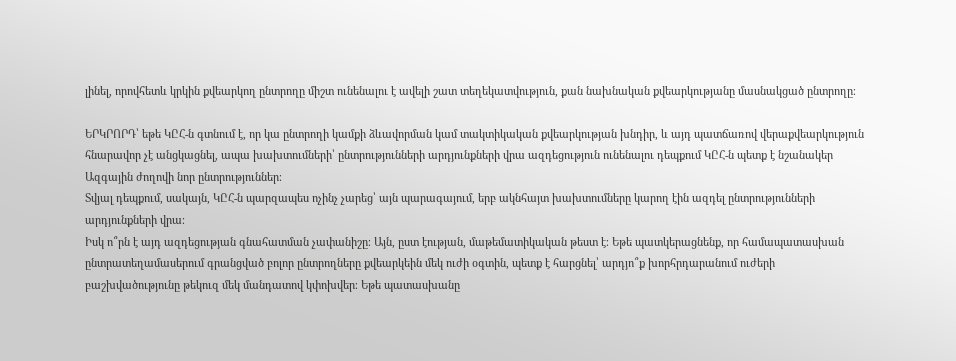լինել, որովհետև կրկին քվեարկող ընտրողը միշտ ունենալու է ավելի շատ տեղեկատվություն, քան նախնական քվեարկությանը մասնակցած ընտրողը։

ԵՐԿՐՈՐԴ՝ եթե ԿԸՀ-ն գտնում է, որ կա ընտրողի կամքի ձևավորման կամ տակտիկական քվեարկության խնդիր, և այդ պատճառով վերաքվեարկություն հնարավոր չէ անցկացնել, ապա խախտումների՝ ընտրությունների արդյունքների վրա ազդեցություն ունենալու դեպքում ԿԸՀ-ն պետք է նշանակեր Ազգային ժողովի նոր ընտրություններ։
Տվյալ դեպքում, սակայն, ԿԸՀ-ն պարզապես ոչինչ չարեց՝ այն պարագայում, երբ ակնհայտ խախտումները կարող էին ազդել ընտրությունների արդյունքների վրա։
Իսկ ո՞րն է այդ ազդեցության գնահատման չափանիշը։ Այն, ըստ էության, մաթեմատիկական թեստ է։ Եթե պատկերացնենք, որ համապատասխան ընտրատեղամասերում գրանցված բոլոր ընտրողները քվեարկեին մեկ ուժի օգտին, պետք է հարցնել՝ արդյո՞ք խորհրդարանում ուժերի բաշխվածությունը թեկուզ մեկ մանդատով կփոխվեր։ Եթե պատասխանը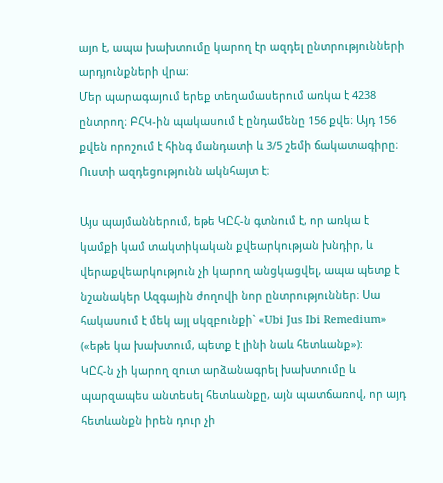այո է, ապա խախտումը կարող էր ազդել ընտրությունների արդյունքների վրա։
Մեր պարագայում երեք տեղամասերում առկա է 4238 ընտրող։ ԲՀԿ-ին պակասում է ընդամենը 156 քվե։ Այդ 156 քվեն որոշում է հինգ մանդատի և 3/5 շեմի ճակատագիրը։ Ուստի ազդեցությունն ակնհայտ է։

Այս պայմաններում, եթե ԿԸՀ-ն գտնում է, որ առկա է կամքի կամ տակտիկական քվեարկության խնդիր, և վերաքվեարկություն չի կարող անցկացվել, ապա պետք է նշանակեր Ազգային ժողովի նոր ընտրություններ։ Սա հակասում է մեկ այլ սկզբունքի` «Ubi Jus Ibi Remedium» («եթե կա խախտում, պետք է լինի նաև հետևանք»):
ԿԸՀ-ն չի կարող զուտ արձանագրել խախտումը և պարզապես անտեսել հետևանքը, այն պատճառով, որ այդ հետևանքն իրեն դուր չի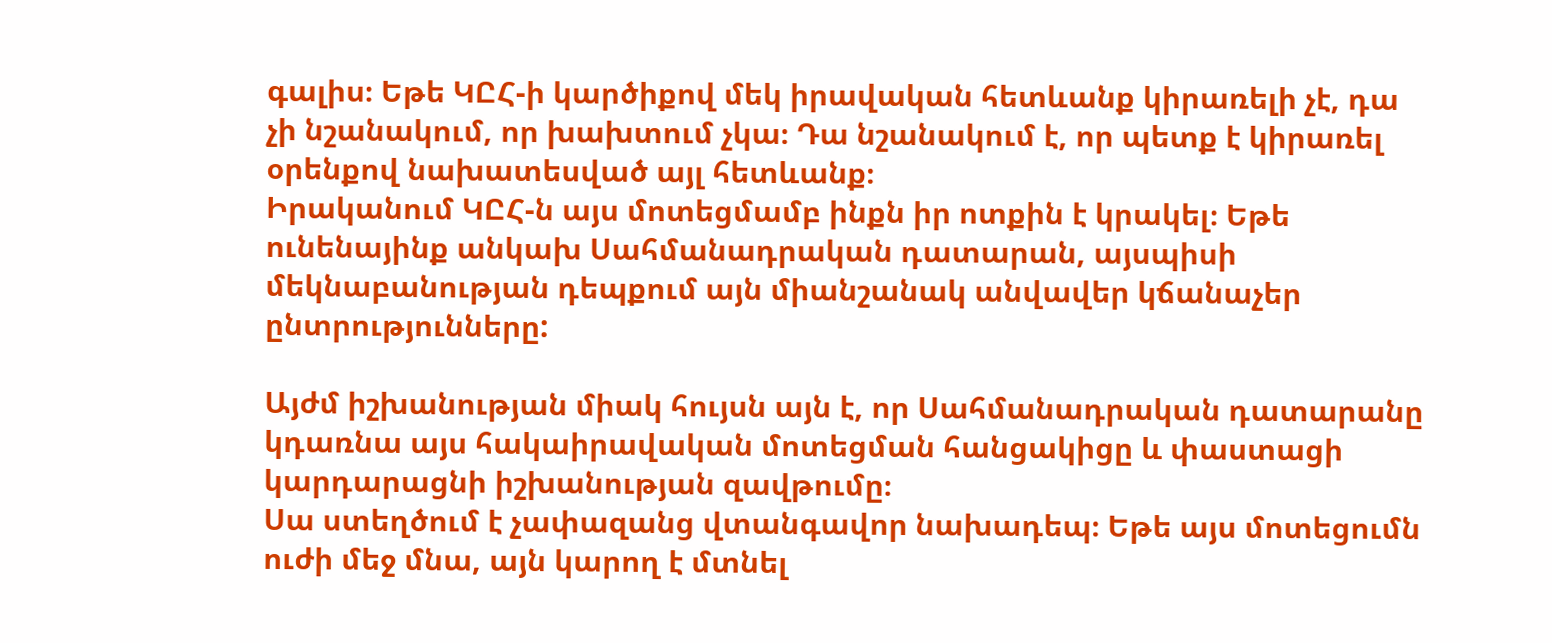գալիս։ Եթե ԿԸՀ-ի կարծիքով մեկ իրավական հետևանք կիրառելի չէ, դա չի նշանակում, որ խախտում չկա։ Դա նշանակում է, որ պետք է կիրառել օրենքով նախատեսված այլ հետևանք։
Իրականում ԿԸՀ-ն այս մոտեցմամբ ինքն իր ոտքին է կրակել։ Եթե ունենայինք անկախ Սահմանադրական դատարան, այսպիսի մեկնաբանության դեպքում այն միանշանակ անվավեր կճանաչեր ընտրությունները:

Այժմ իշխանության միակ հույսն այն է, որ Սահմանադրական դատարանը կդառնա այս հակաիրավական մոտեցման հանցակիցը և փաստացի կարդարացնի իշխանության զավթումը։
Սա ստեղծում է չափազանց վտանգավոր նախադեպ։ Եթե այս մոտեցումն ուժի մեջ մնա, այն կարող է մտնել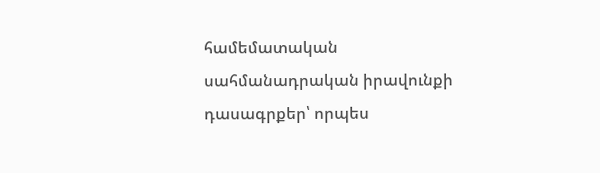համեմատական սահմանադրական իրավունքի դասագրքեր՝ որպես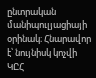ընտրական մանիպուլյացիայի օրինակ։ Հնարավոր է՝ նույնիսկ կոչվի ԿԸՀ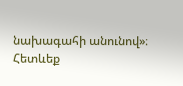նախագահի անունով»։
Հետևեք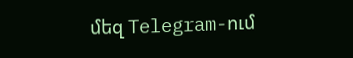մեզ Telegram-ում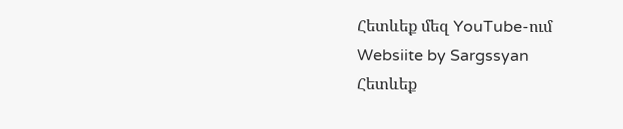Հետևեք մեզ YouTube-ում
Websiite by Sargssyan
Հետևեք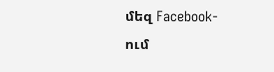մեզ Facebook-ում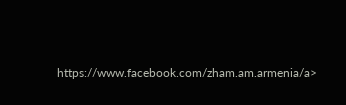https://www.facebook.com/zham.am.armenia/a>